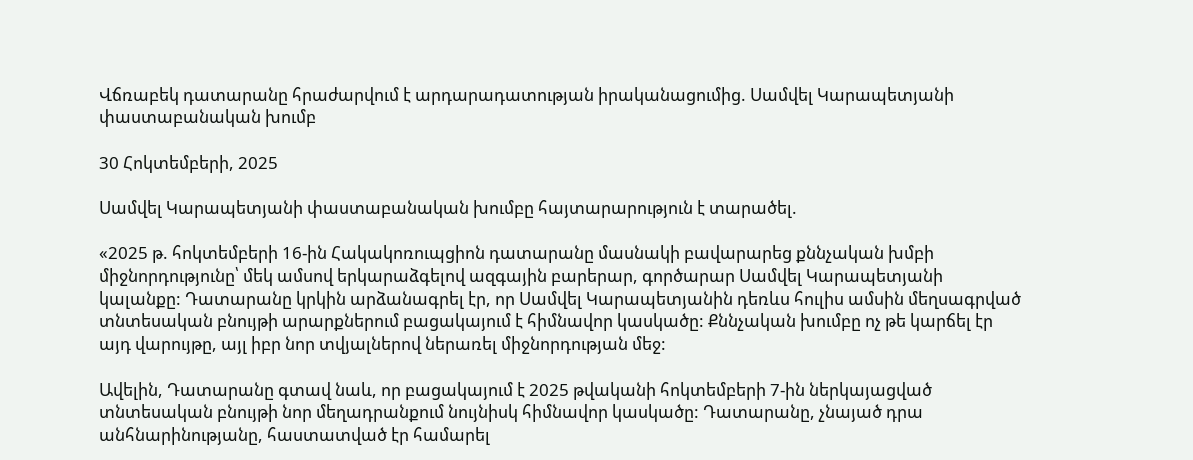Վճռաբեկ դատարանը հրաժարվում է արդարադատության իրականացումից. Սամվել Կարապետյանի փաստաբանական խումբ

30 Հոկտեմբերի, 2025

Սամվել Կարապետյանի փաստաբանական խումբը հայտարարություն է տարածել.

«2025 թ. հոկտեմբերի 16-ին Հակակոռուպցիոն դատարանը մասնակի բավարարեց քննչական խմբի միջնորդությունը՝ մեկ ամսով երկարաձգելով ազգային բարերար, գործարար Սամվել Կարապետյանի կալանքը: Դատարանը կրկին արձանագրել էր, որ Սամվել Կարապետյանին դեռևս հուլիս ամսին մեղսագրված տնտեսական բնույթի արարքներում բացակայում է հիմնավոր կասկածը: Քննչական խումբը ոչ թե կարճել էր այդ վարույթը, այլ իբր նոր տվյալներով ներառել միջնորդության մեջ:

Ավելին, Դատարանը գտավ նաև, որ բացակայում է 2025 թվականի հոկտեմբերի 7-ին ներկայացված տնտեսական բնույթի նոր մեղադրանքում նույնիսկ հիմնավոր կասկածը: Դատարանը, չնայած դրա անհնարինությանը, հաստատված էր համարել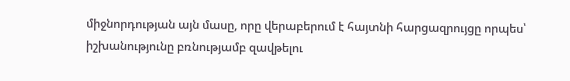միջնորդության այն մասը, որը վերաբերում է հայտնի հարցազրույցը որպես՝ իշխանությունը բռնությամբ զավթելու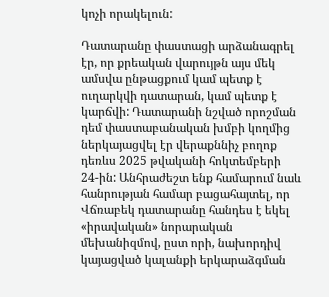կոչի որակելուն:

Դատարանը փաստացի արձանագրել էր, որ քրեական վարույթն այս մեկ ամսվա ընթացքում կամ պետք է ուղարկվի դատարան, կամ պետք է կարճվի: Դատարանի նշված որոշման դեմ փաստաբանական խմբի կողմից ներկայացվել էր վերաքննիչ բողոք դեռևս 2025 թվականի հոկտեմբերի 24-ին: Անհրաժեշտ ենք համարում նաև հանրության համար բացահայտել, որ Վճռաբեկ դատարանը հանդես է եկել «իրավական» նորարական մեխանիզմով, ըստ որի, նախորդիվ կայացված կալանքի երկարաձգման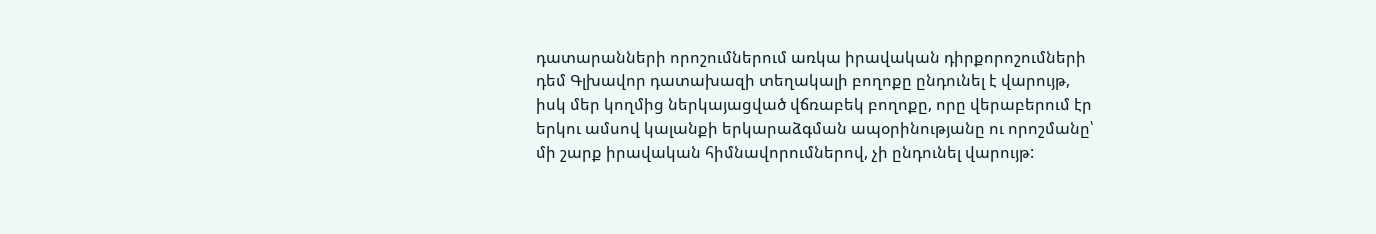դատարանների որոշումներում առկա իրավական դիրքորոշումների դեմ Գլխավոր դատախազի տեղակալի բողոքը ընդունել է վարույթ, իսկ մեր կողմից ներկայացված վճռաբեկ բողոքը, որը վերաբերում էր երկու ամսով կալանքի երկարաձգման ապօրինությանը ու որոշմանը՝ մի շարք իրավական հիմնավորումներով, չի ընդունել վարույթ: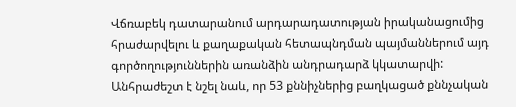Վճռաբեկ դատարանում արդարադատության իրականացումից հրաժարվելու և քաղաքական հետապնդման պայմաններում այդ գործողություններին առանձին անդրադարձ կկատարվի: Անհրաժեշտ է նշել նաև, որ 53 քննիչներից բաղկացած քննչական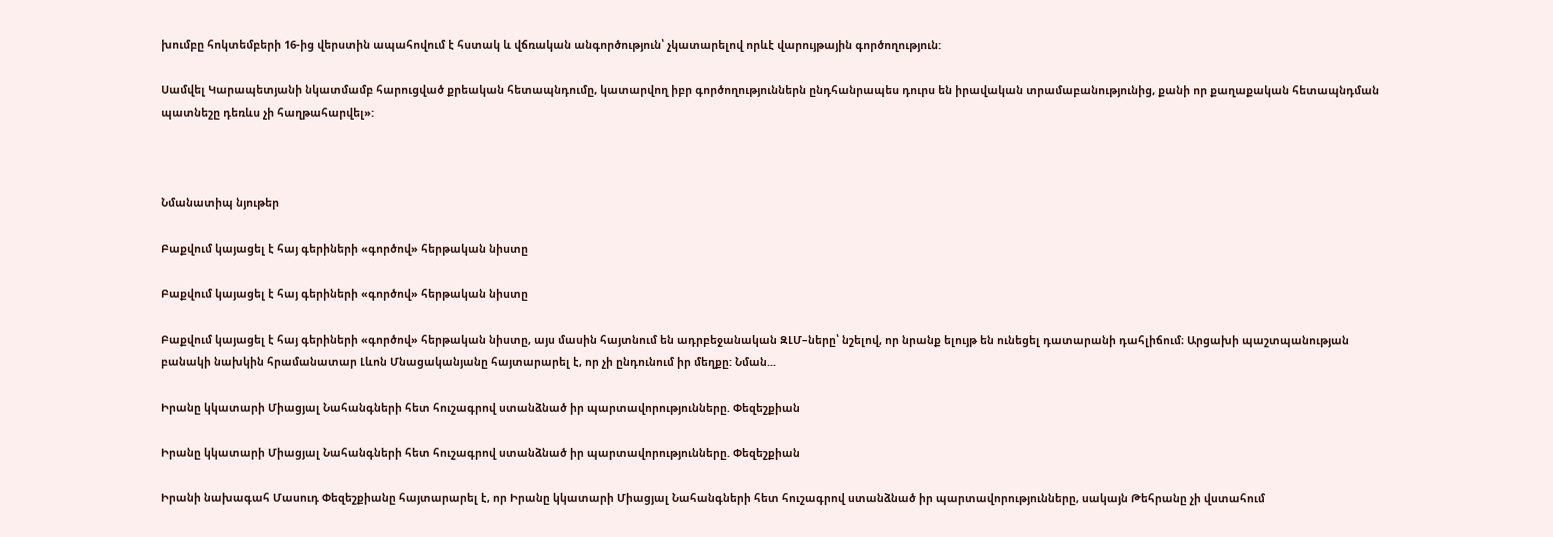խումբը հոկտեմբերի 16-ից վերստին ապահովում է հստակ և վճռական անգործություն՝ չկատարելով որևէ վարույթային գործողություն:

Սամվել Կարապետյանի նկատմամբ հարուցված քրեական հետապնդումը, կատարվող իբր գործողություններն ընդհանրապես դուրս են իրավական տրամաբանությունից, քանի որ քաղաքական հետապնդման պատնեշը դեռևս չի հաղթահարվել»:



Նմանատիպ նյութեր

Բաքվում կայացել է հայ գերիների «գործով» հերթական նիստը

Բաքվում կայացել է հայ գերիների «գործով» հերթական նիստը

Բաքվում կայացել է հայ գերիների «գործով» հերթական նիստը, այս մասին հայտնում են ադրբեջանական ԶԼՄ–ները՝ նշելով, որ նրանք ելույթ են ունեցել դատարանի դահլիճում։ Արցախի պաշտպանության բանակի նախկին հրամանատար Լևոն Մնացականյանը հայտարարել է, որ չի ընդունում իր մեղքը: Նման...

Իրանը կկատարի Միացյալ Նահանգների հետ հուշագրով ստանձնած իր պարտավորությունները. Փեզեշքիան

Իրանը կկատարի Միացյալ Նահանգների հետ հուշագրով ստանձնած իր պարտավորությունները. Փեզեշքիան

Իրանի նախագահ Մասուդ Փեզեշքիանը հայտարարել է, որ Իրանը կկատարի Միացյալ Նահանգների հետ հուշագրով ստանձնած իր պարտավորությունները, սակայն Թեհրանը չի վստահում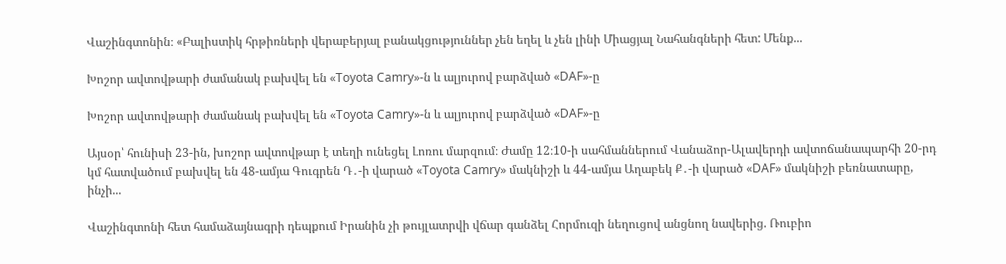Վաշինգտոնին։ «Բալիստիկ հրթիռների վերաբերյալ բանակցություններ չեն եղել և չեն լինի Միացյալ Նահանգների հետ: Մենք...

Խոշոր ավտովթարի ժամանակ բախվել են «Toyota Camry»-ն և ալյուրով բարձված «DAF»-ը

Խոշոր ավտովթարի ժամանակ բախվել են «Toyota Camry»-ն և ալյուրով բարձված «DAF»-ը

Այսօր՝ հունիսի 23-ին, խոշոր ավտովթար է տեղի ունեցել Լոռու մարզում։ Ժամը 12։10-ի սահմաններում Վանաձոր-Ալավերդի ավտոճանապարհի 20-րդ կմ հատվածում բախվել են 48-ամյա Գուգրեն Դ․-ի վարած «Toyota Camry» մակնիշի և 44-ամյա Աղաբեկ Ք․-ի վարած «DAF» մակնիշի բեռնատարը, ինչի...

Վաշինգտոնի հետ համաձայնագրի դեպքում Իրանին չի թույլատրվի վճար գանձել Հորմուզի նեղուցով անցնող նավերից. Ռուբիո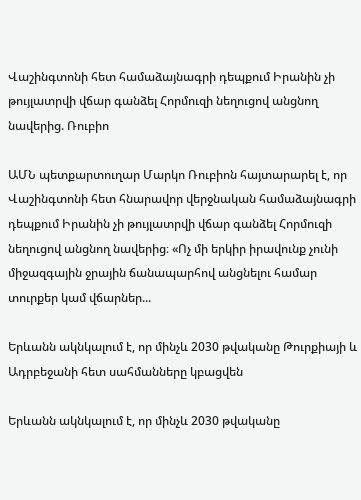Վաշինգտոնի հետ համաձայնագրի դեպքում Իրանին չի թույլատրվի վճար գանձել Հորմուզի նեղուցով անցնող նավերից. Ռուբիո

ԱՄՆ պետքարտուղար Մարկո Ռուբիոն հայտարարել է, որ Վաշինգտոնի հետ հնարավոր վերջնական համաձայնագրի դեպքում Իրանին չի թույլատրվի վճար գանձել Հորմուզի նեղուցով անցնող նավերից։ «Ոչ մի երկիր իրավունք չունի միջազգային ջրային ճանապարհով անցնելու համար տուրքեր կամ վճարներ...

Երևանն ակնկալում է, որ մինչև 2030 թվականը Թուրքիայի և Ադրբեջանի հետ սահմանները կբացվեն

Երևանն ակնկալում է, որ մինչև 2030 թվականը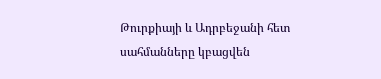Թուրքիայի և Ադրբեջանի հետ սահմանները կբացվեն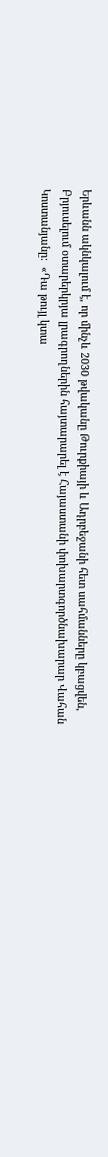Երևանն ակնկալում է, որ մինչև 2030 թվականը Թուրքիայի և Ադրբեջանի հետ սահմանները կբացվեն, Բրյուսելում օտարերկրյա լրագրողներին հայտարարել է Հայաստանի փոխարտգործնախարար Վահան Կոստանյանը:  «Դա թույլ կտա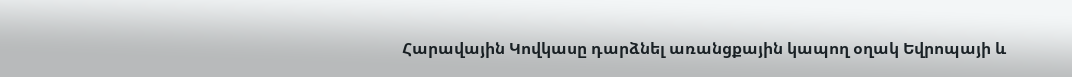Հարավային Կովկասը դարձնել առանցքային կապող օղակ Եվրոպայի և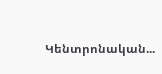Կենտրոնական...